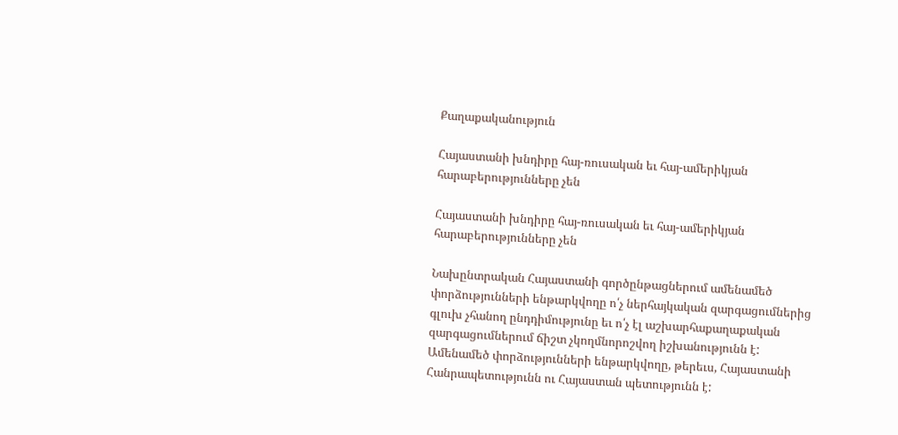Քաղաքականություն

Հայաստանի խնդիրը հայ-ռուսական եւ հայ-ամերիկյան հարաբերությունները չեն

Հայաստանի խնդիրը հայ-ռուսական եւ հայ-ամերիկյան հարաբերությունները չեն

Նախընտրական Հայաստանի գործընթացներում ամենամեծ փորձությունների ենթարկվողը ո՛չ ներհայկական զարգացումներից գլուխ չհանող ընդդիմությունը եւ ո՛չ էլ աշխարհաքաղաքական զարգացումներում ճիշտ չկողմնորոշվող իշխանությունն է: Ամենամեծ փորձությունների ենթարկվողը, թերեւս, Հայաստանի Հանրապետությունն ու Հայաստան պետությունն է: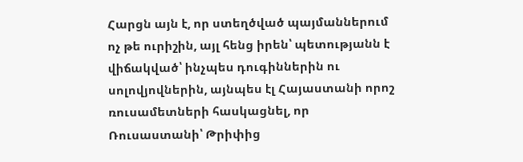Հարցն այն է, որ ստեղծված պայմաններում ոչ թե ուրիշին, այլ հենց իրեն՝ պետությանն է վիճակված՝ ինչպես դուգիններին ու սոլովյովներին, այնպես էլ Հայաստանի որոշ ռուսամետների հասկացնել, որ Ռուսաստանի՝ Թրիփից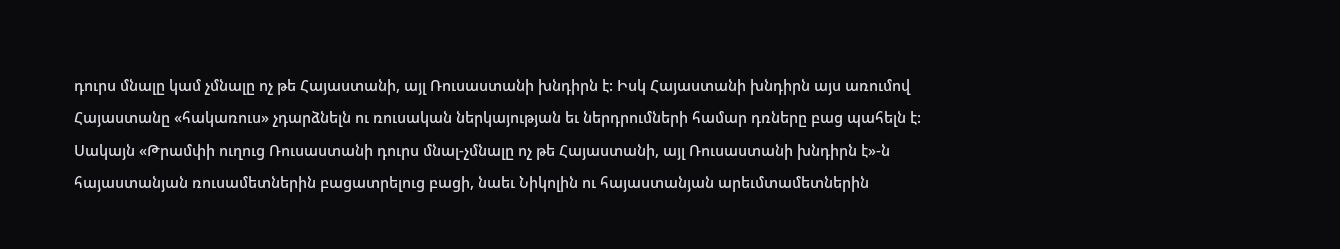դուրս մնալը կամ չմնալը ոչ թե Հայաստանի, այլ Ռուսաստանի խնդիրն է: Իսկ Հայաստանի խնդիրն այս առումով Հայաստանը «հակառուս» չդարձնելն ու ռուսական ներկայության եւ ներդրումների համար դռները բաց պահելն է:
Սակայն «Թրամփի ուղուց Ռուսաստանի դուրս մնալ-չմնալը ոչ թե Հայաստանի, այլ Ռուսաստանի խնդիրն է»-ն հայաստանյան ռուսամետներին բացատրելուց բացի, նաեւ Նիկոլին ու հայաստանյան արեւմտամետներին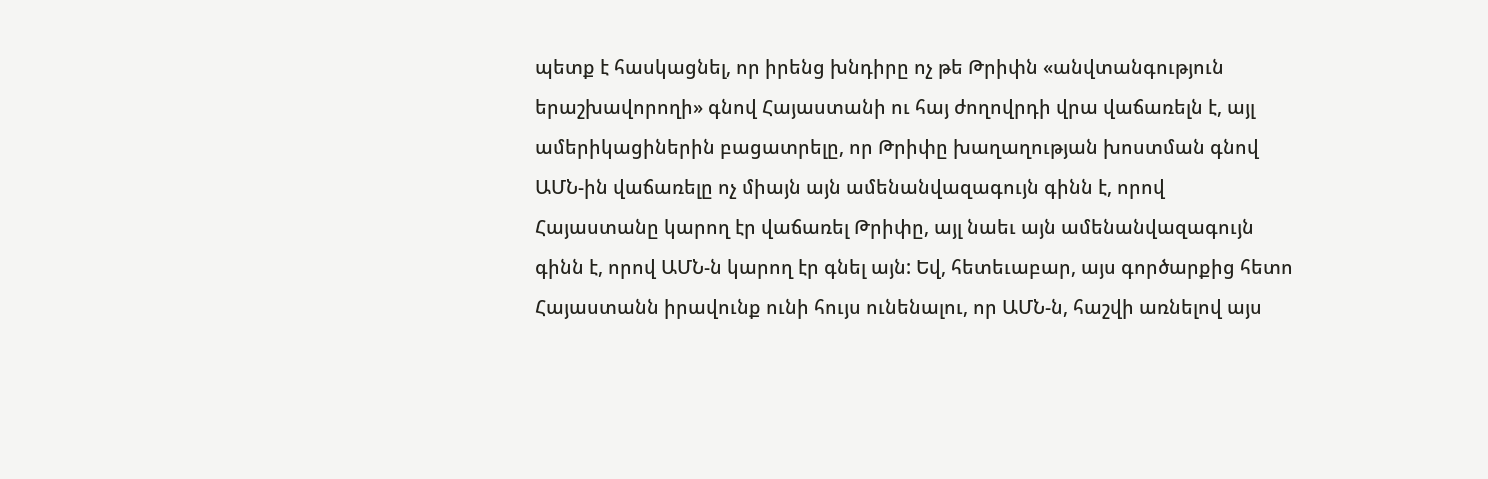պետք է հասկացնել, որ իրենց խնդիրը ոչ թե Թրիփն «անվտանգություն երաշխավորողի» գնով Հայաստանի ու հայ ժողովրդի վրա վաճառելն է, այլ ամերիկացիներին բացատրելը, որ Թրիփը խաղաղության խոստման գնով ԱՄՆ-ին վաճառելը ոչ միայն այն ամենանվազագույն գինն է, որով Հայաստանը կարող էր վաճառել Թրիփը, այլ նաեւ այն ամենանվազագույն գինն է, որով ԱՄՆ-ն կարող էր գնել այն: Եվ, հետեւաբար, այս գործարքից հետո Հայաստանն իրավունք ունի հույս ունենալու, որ ԱՄՆ-ն, հաշվի առնելով այս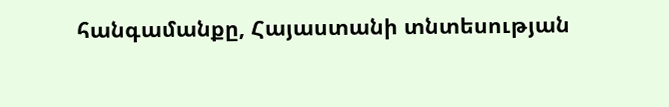հանգամանքը, Հայաստանի տնտեսության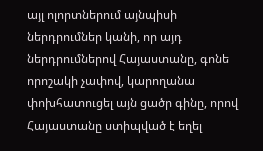այլ ոլորտներում այնպիսի ներդրումներ կանի, որ այդ ներդրումներով Հայաստանը, գոնե որոշակի չափով, կարողանա փոխհատուցել այն ցածր գինը, որով Հայաստանը ստիպված է եղել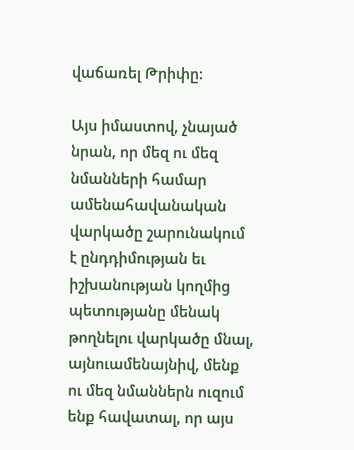վաճառել Թրիփը:

Այս իմաստով, չնայած նրան, որ մեզ ու մեզ նմանների համար ամենահավանական վարկածը շարունակում է ընդդիմության եւ իշխանության կողմից պետությանը մենակ թողնելու վարկածը մնալ, այնուամենայնիվ, մենք ու մեզ նմաններն ուզում ենք հավատալ, որ այս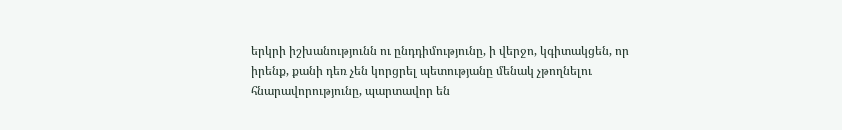երկրի իշխանությունն ու ընդդիմությունը, ի վերջո, կգիտակցեն, որ իրենք, քանի դեռ չեն կորցրել պետությանը մենակ չթողնելու հնարավորությունը, պարտավոր են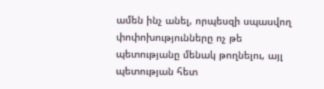ամեն ինչ անել, որպեսզի սպասվող փոփոխությունները ոչ թե պետությանը մենակ թողնելու, այլ պետության հետ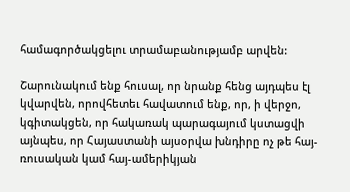համագործակցելու տրամաբանությամբ արվեն:

Շարունակում ենք հուսալ, որ նրանք հենց այդպես էլ կվարվեն, որովհետեւ հավատում ենք, որ, ի վերջո, կգիտակցեն, որ հակառակ պարագայում կստացվի այնպես, որ Հայաստանի այսօրվա խնդիրը ոչ թե հայ-ռուսական կամ հայ-ամերիկյան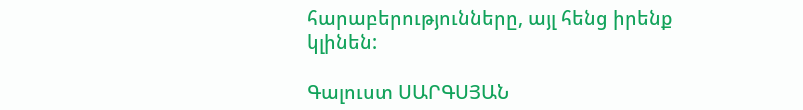հարաբերությունները, այլ հենց իրենք կլինեն:

Գալուստ ՍԱՐԳՍՅԱՆ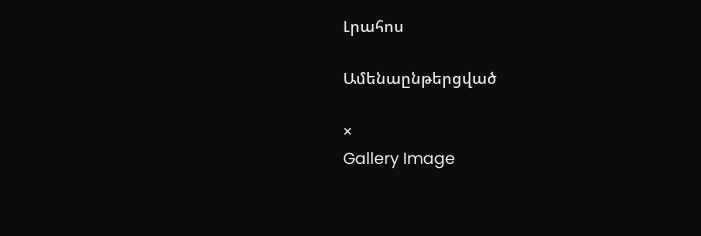Լրահոս

Ամենաընթերցված

×
Gallery Image